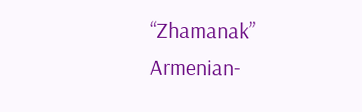“Zhamanak” Armenian-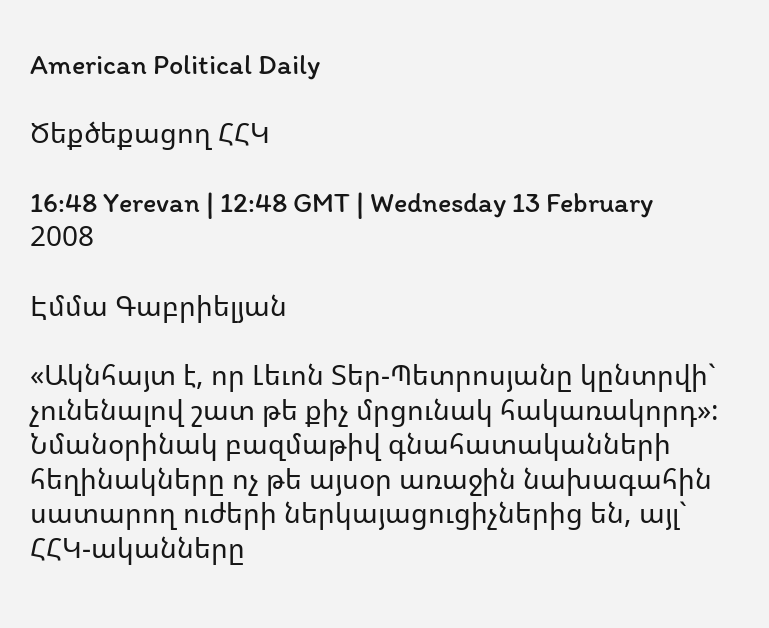American Political Daily

Ծեքծեքացող ՀՀԿ

16:48 Yerevan | 12:48 GMT | Wednesday 13 February 2008

Էմմա Գաբրիելյան

«Ակնհայտ է, որ Լեւոն Տեր-Պետրոսյանը կընտրվի` չունենալով շատ թե քիչ մրցունակ հակառակորդ»: Նմանօրինակ բազմաթիվ գնահատականների հեղինակները ոչ թե այսօր առաջին նախագահին սատարող ուժերի ներկայացուցիչներից են, այլ` ՀՀԿ-ականները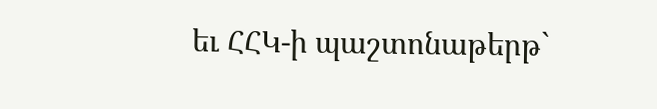եւ ՀՀԿ-ի պաշտոնաթերթ`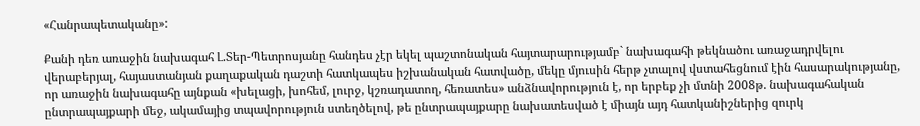«Հանրապետականը»:

Քանի դեռ առաջին նախագահ Լ.Տեր-Պետրոսյանը հանդես չէր եկել պաշտոնական հայտարարությամբ` նախագահի թեկնածու առաջադրվելու վերաբերյալ, հայաստանյան քաղաքական դաշտի հատկապես իշխանական հատվածը, մեկը մյուսին հերթ չտալով վստահեցնում էին հասարակությանը, որ առաջին նախագահը այնքան «խելացի, խոհեմ, լուրջ, կշռադատող, հեռատես» անձնավորություն է, որ երբեք չի մտնի 2008թ. նախագահական ընտրապայքարի մեջ, ակամայից տպավորություն ստեղծելով, թե ընտրապայքարը նախատեսված է միայն այդ հատկանիշներից զուրկ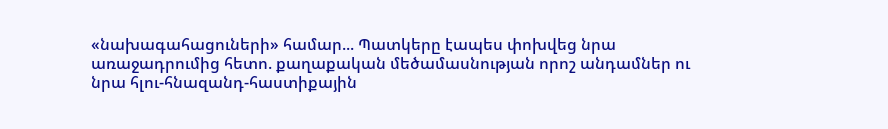«նախագահացուների» համար... Պատկերը էապես փոխվեց նրա առաջադրումից հետո. քաղաքական մեծամասնության որոշ անդամներ ու նրա հլու-հնազանդ-հաստիքային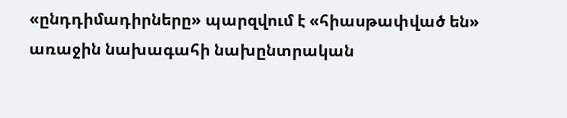«ընդդիմադիրները» պարզվում է «հիասթափված են» առաջին նախագահի նախընտրական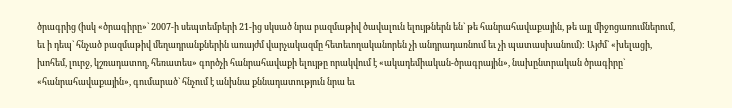ծրագրից (իսկ «ծրագիրը»` 2007-ի սեպտեմբերի 21-ից սկսած նրա բազմաթիվ ծավալուն ելույթներն են` թե հանրահավաքային, թե այլ միջոցառումներում, եւ ի դեպ` հնչած բազմաթիվ մեղադրանքներին առայժմ վարչակազմը հետեւողականորեն չի անդրադառնում եւ չի պատասխանում): Այժմ` «խելացի, խոհեմ, լուրջ, կշռադատող, հեռատես» գործչի հանրահավաքի ելույթը որակվում է «ակադեմիական-ծրագրային», նախընտրական ծրագիրը` «հանրահավաքային», գումարած` հնչում է անխնա քննադատություն նրա եւ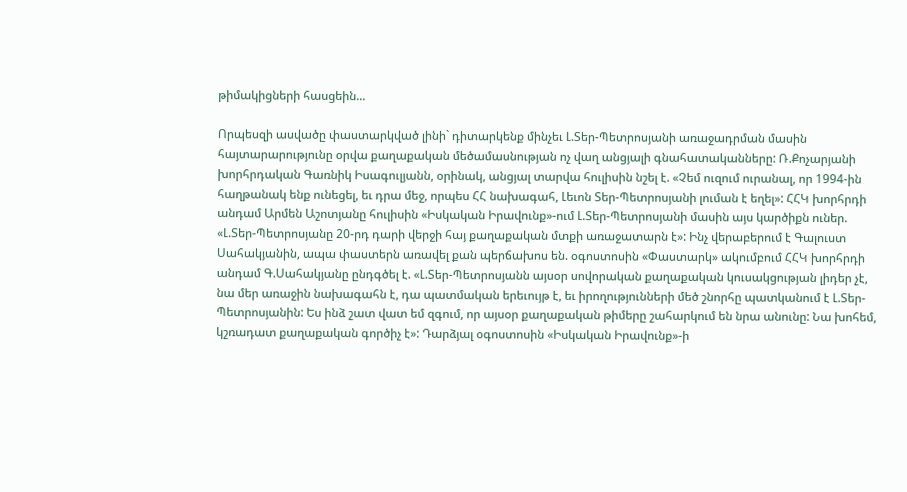թիմակիցների հասցեին...

Որպեսզի ասվածը փաստարկված լինի` դիտարկենք մինչեւ Լ.Տեր-Պետրոսյանի առաջադրման մասին հայտարարությունը օրվա քաղաքական մեծամասնության ոչ վաղ անցյալի գնահատականները: Ռ.Քոչարյանի խորհրդական Գառնիկ Իսագուլյանն, օրինակ, անցյալ տարվա հուլիսին նշել է. «Չեմ ուզում ուրանալ, որ 1994-ին հաղթանակ ենք ունեցել, եւ դրա մեջ, որպես ՀՀ նախագահ, Լեւոն Տեր-Պետրոսյանի լուման է եղել»: ՀՀԿ խորհրդի անդամ Արմեն Աշոտյանը հուլիսին «Իսկական Իրավունք»-ում Լ.Տեր-Պետրոսյանի մասին այս կարծիքն ուներ. «Լ.Տեր-Պետրոսյանը 20-րդ դարի վերջի հայ քաղաքական մտքի առաջատարն է»: Ինչ վերաբերում է Գալուստ Սահակյանին, ապա փաստերն առավել քան պերճախոս են. օգոստոսին «Փաստարկ» ակումբում ՀՀԿ խորհրդի անդամ Գ.Սահակյանը ընդգծել է. «Լ.Տեր-Պետրոսյանն այսօր սովորական քաղաքական կուսակցության լիդեր չէ, նա մեր առաջին նախագահն է, դա պատմական երեւույթ է, եւ իրողությունների մեծ շնորհը պատկանում է Լ.Տեր-Պետրոսյանին: Ես ինձ շատ վատ եմ զգում, որ այսօր քաղաքական թիմերը շահարկում են նրա անունը: Նա խոհեմ, կշռադատ քաղաքական գործիչ է»: Դարձյալ օգոստոսին «Իսկական Իրավունք»-ի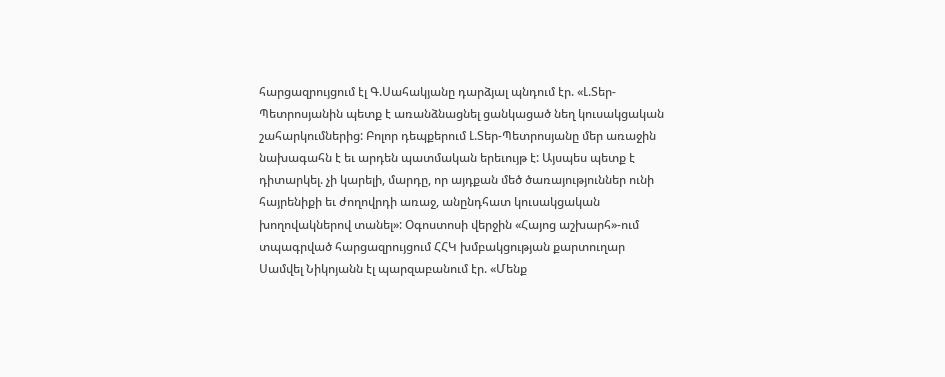հարցազրույցում էլ Գ.Սահակյանը դարձյալ պնդում էր. «Լ.Տեր-Պետրոսյանին պետք է առանձնացնել ցանկացած նեղ կուսակցական շահարկումներից: Բոլոր դեպքերում Լ.Տեր-Պետրոսյանը մեր առաջին նախագահն է եւ արդեն պատմական երեւույթ է: Այսպես պետք է դիտարկել. չի կարելի, մարդը, որ այդքան մեծ ծառայություններ ունի հայրենիքի եւ ժողովրդի առաջ, անընդհատ կուսակցական խողովակներով տանել»: Օգոստոսի վերջին «Հայոց աշխարհ»-ում տպագրված հարցազրույցում ՀՀԿ խմբակցության քարտուղար Սամվել Նիկոյանն էլ պարզաբանում էր. «Մենք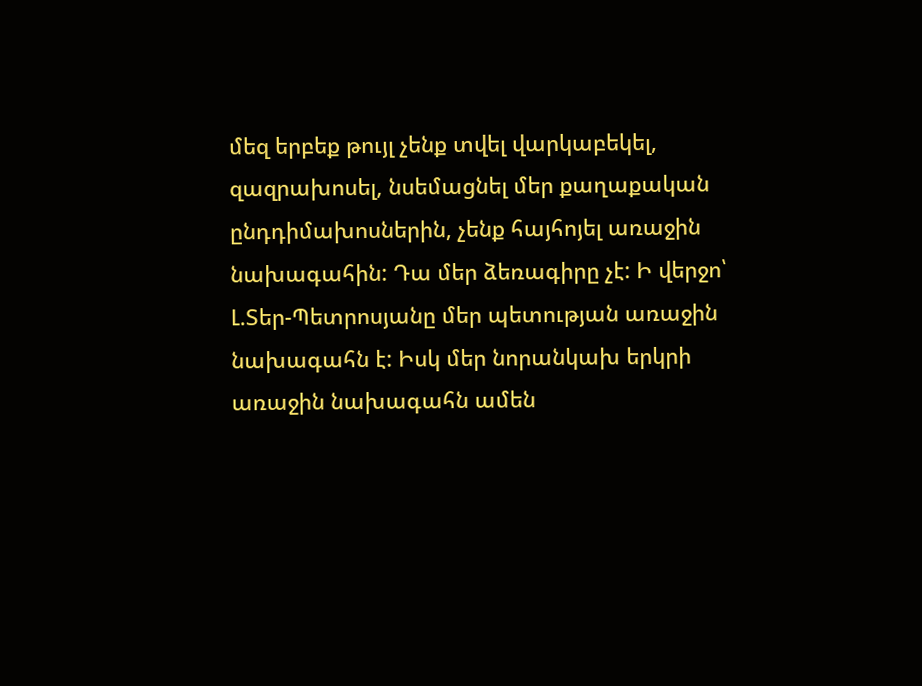մեզ երբեք թույլ չենք տվել վարկաբեկել, զազրախոսել, նսեմացնել մեր քաղաքական ընդդիմախոսներին, չենք հայհոյել առաջին նախագահին: Դա մեր ձեռագիրը չէ: Ի վերջո՝ Լ.Տեր-Պետրոսյանը մեր պետության առաջին նախագահն է: Իսկ մեր նորանկախ երկրի առաջին նախագահն ամեն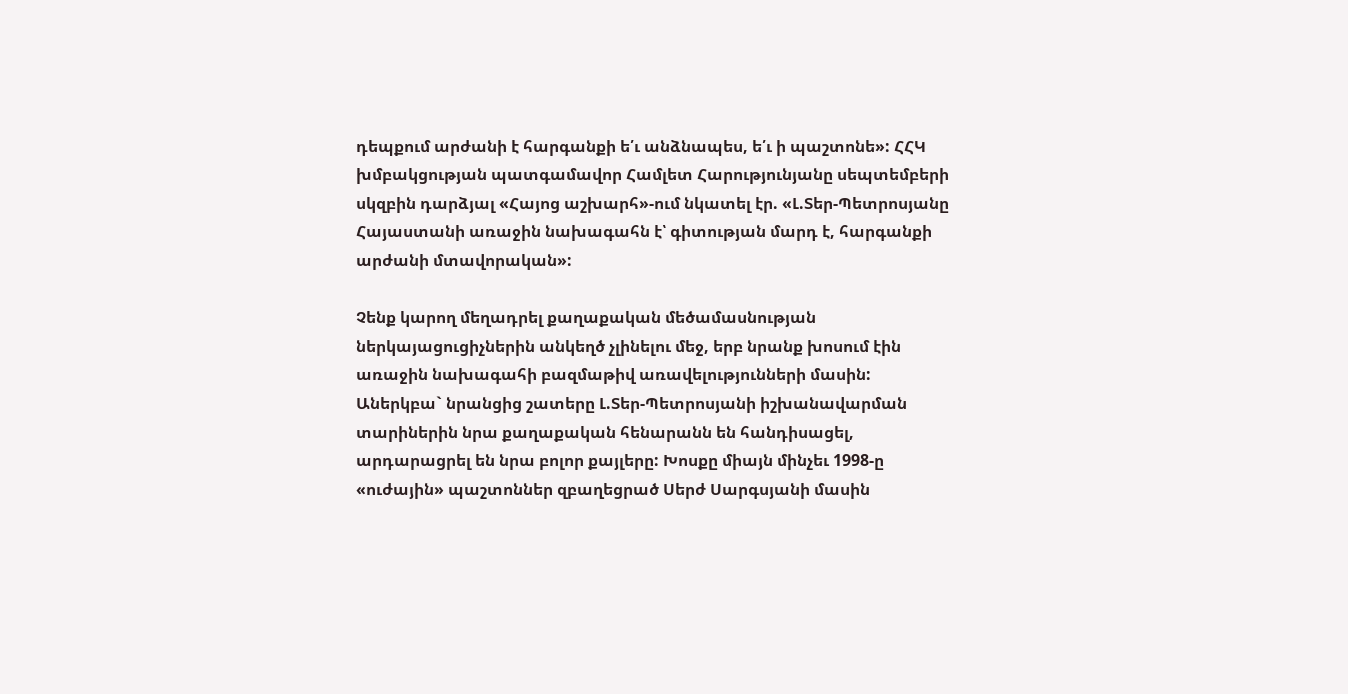դեպքում արժանի է հարգանքի ե՛ւ անձնապես, ե՛ւ ի պաշտոնե»: ՀՀԿ խմբակցության պատգամավոր Համլետ Հարությունյանը սեպտեմբերի սկզբին դարձյալ «Հայոց աշխարհ»-ում նկատել էր. «Լ.Տեր-Պետրոսյանը Հայաստանի առաջին նախագահն է՝ գիտության մարդ է, հարգանքի արժանի մտավորական»:

Չենք կարող մեղադրել քաղաքական մեծամասնության ներկայացուցիչներին անկեղծ չլինելու մեջ, երբ նրանք խոսում էին առաջին նախագահի բազմաթիվ առավելությունների մասին: Աներկբա` նրանցից շատերը Լ.Տեր-Պետրոսյանի իշխանավարման տարիներին նրա քաղաքական հենարանն են հանդիսացել, արդարացրել են նրա բոլոր քայլերը: Խոսքը միայն մինչեւ 1998-ը «ուժային» պաշտոններ զբաղեցրած Սերժ Սարգսյանի մասին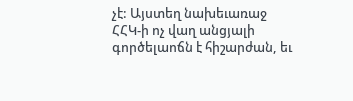չէ: Այստեղ նախեւառաջ ՀՀԿ-ի ոչ վաղ անցյալի գործելաոճն է հիշարժան, եւ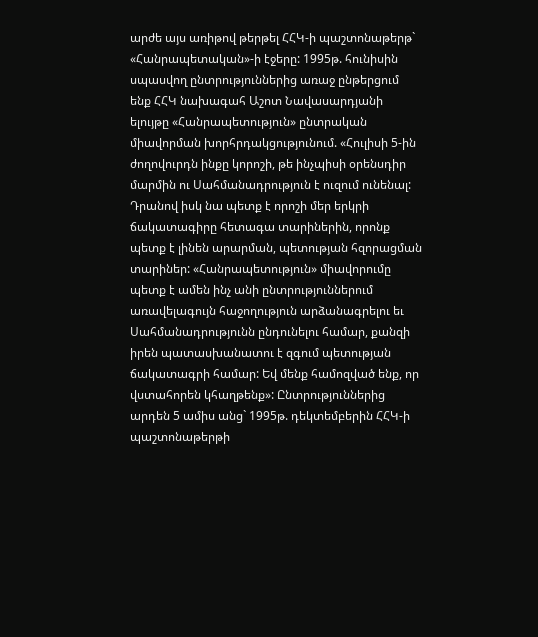արժե այս առիթով թերթել ՀՀԿ-ի պաշտոնաթերթ` «Հանրապետական»-ի էջերը: 1995թ. հունիսին սպասվող ընտրություններից առաջ ընթերցում ենք ՀՀԿ նախագահ Աշոտ Նավասարդյանի ելույթը «Հանրապետություն» ընտրական միավորման խորհրդակցությունում. «Հուլիսի 5-ին ժողովուրդն ինքը կորոշի, թե ինչպիսի օրենսդիր մարմին ու Սահմանադրություն է ուզում ունենալ: Դրանով իսկ նա պետք է որոշի մեր երկրի ճակատագիրը հետագա տարիներին, որոնք պետք է լինեն արարման, պետության հզորացման տարիներ: «Հանրապետություն» միավորումը պետք է ամեն ինչ անի ընտրություններում առավելագույն հաջողություն արձանագրելու եւ Սահմանադրությունն ընդունելու համար, քանզի իրեն պատասխանատու է զգում պետության ճակատագրի համար: Եվ մենք համոզված ենք, որ վստահորեն կհաղթենք»: Ընտրություններից արդեն 5 ամիս անց` 1995թ. դեկտեմբերին ՀՀԿ-ի պաշտոնաթերթի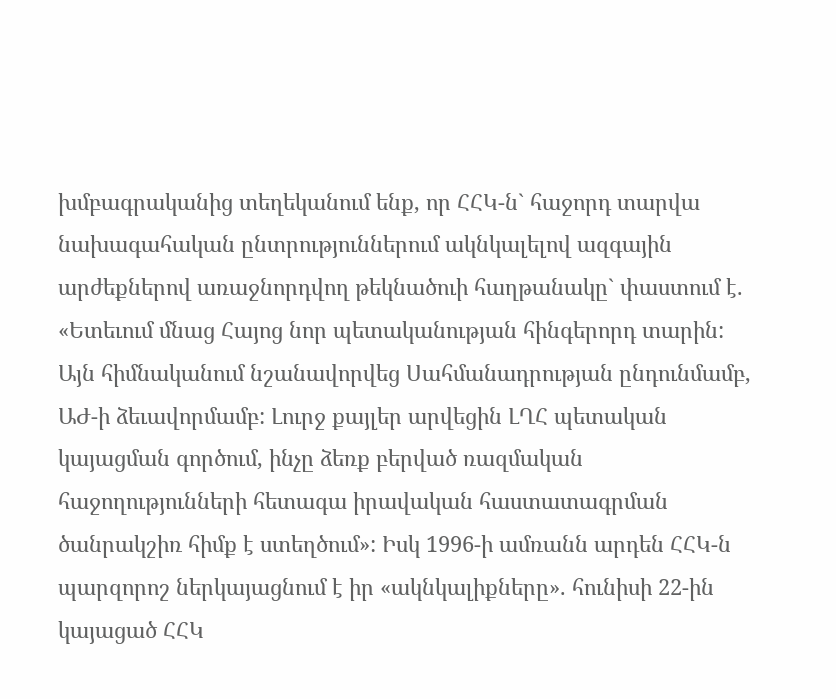խմբագրականից տեղեկանում ենք, որ ՀՀԿ-ն` հաջորդ տարվա նախագահական ընտրություններում ակնկալելով ազգային արժեքներով առաջնորդվող թեկնածուի հաղթանակը` փաստում է. «Ետեւում մնաց Հայոց նոր պետականության հինգերորդ տարին: Այն հիմնականում նշանավորվեց Սահմանադրության ընդունմամբ, ԱԺ-ի ձեւավորմամբ: Լուրջ քայլեր արվեցին ԼՂՀ պետական կայացման գործում, ինչը ձեռք բերված ռազմական հաջողությունների հետագա իրավական հաստատագրման ծանրակշիռ հիմք է ստեղծում»: Իսկ 1996-ի ամռանն արդեն ՀՀԿ-ն պարզորոշ ներկայացնում է իր «ակնկալիքները». հունիսի 22-ին կայացած ՀՀԿ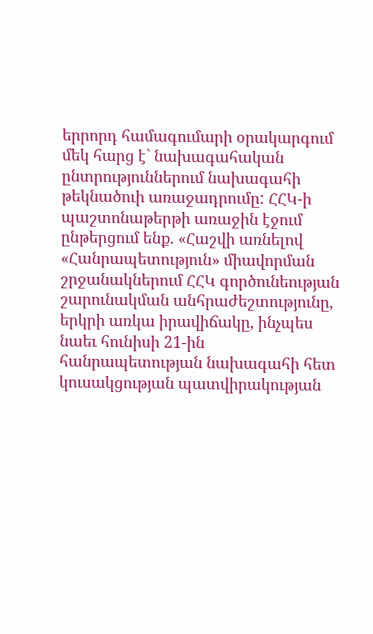երրորդ համագումարի օրակարգում մեկ հարց է` նախագահական ընտրություններում նախագահի թեկնածուի առաջադրումը: ՀՀԿ-ի պաշտոնաթերթի առաջին էջում ընթերցում ենք. «Հաշվի առնելով «Հանրապետություն» միավորման շրջանակներում ՀՀԿ գործունեության շարունակման անհրաժեշտությունը, երկրի առկա իրավիճակը, ինչպես նաեւ հունիսի 21-ին հանրապետության նախագահի հետ կուսակցության պատվիրակության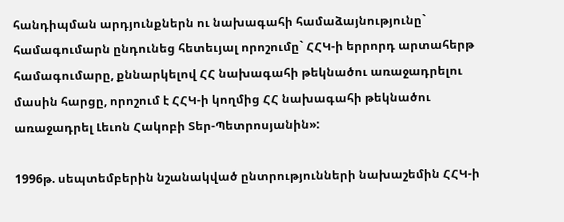հանդիպման արդյունքներն ու նախագահի համաձայնությունը` համագումարն ընդունեց հետեւյալ որոշումը` ՀՀԿ-ի երրորդ արտահերթ համագումարը, քննարկելով ՀՀ նախագահի թեկնածու առաջադրելու մասին հարցը, որոշում է ՀՀԿ-ի կողմից ՀՀ նախագահի թեկնածու առաջադրել Լեւոն Հակոբի Տեր-Պետրոսյանին»:

1996թ. սեպտեմբերին նշանակված ընտրությունների նախաշեմին ՀՀԿ-ի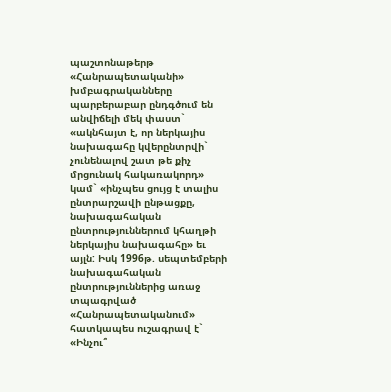պաշտոնաթերթ «Հանրապետականի» խմբագրականները պարբերաբար ընդգծում են անվիճելի մեկ փաստ` «ակնհայտ է, որ ներկայիս նախագահը կվերընտրվի` չունենալով շատ թե քիչ մրցունակ հակառակորդ» կամ` «ինչպես ցույց է տալիս ընտրարշավի ընթացքը, նախագահական ընտրություններում կհաղթի ներկայիս նախագահը» եւ այլն: Իսկ 1996թ. սեպտեմբերի նախագահական ընտրություններից առաջ տպագրված «Հանրապետականում» հատկապես ուշագրավ է` «Ինչու՞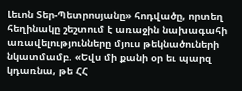Լեւոն Տեր-Պետրոսյանը» հոդվածը, որտեղ հեղինակը շեշտում է առաջին նախագահի առավելությունները մյուս թեկնածուների նկատմամբ. «Եվս մի քանի օր եւ պարզ կդառնա, թե ՀՀ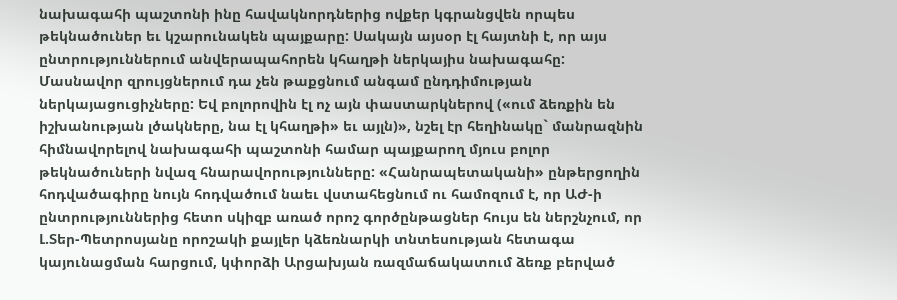նախագահի պաշտոնի ինը հավակնորդներից ովքեր կգրանցվեն որպես թեկնածուներ եւ կշարունակեն պայքարը: Սակայն այսօր էլ հայտնի է, որ այս ընտրություններում անվերապահորեն կհաղթի ներկայիս նախագահը: Մասնավոր զրույցներում դա չեն թաքցնում անգամ ընդդիմության ներկայացուցիչները: Եվ բոլորովին էլ ոչ այն փաստարկներով («ում ձեռքին են իշխանության լծակները, նա էլ կհաղթի» եւ այլն)», նշել էր հեղինակը` մանրազնին հիմնավորելով նախագահի պաշտոնի համար պայքարող մյուս բոլոր թեկնածուների նվազ հնարավորությունները: «Հանրապետականի» ընթերցողին հոդվածագիրը նույն հոդվածում նաեւ վստահեցնում ու համոզում է, որ ԱԺ-ի ընտրություններից հետո սկիզբ առած որոշ գործընթացներ հույս են ներշնչում, որ Լ.Տեր-Պետրոսյանը որոշակի քայլեր կձեռնարկի տնտեսության հետագա կայունացման հարցում, կփորձի Արցախյան ռազմաճակատում ձեռք բերված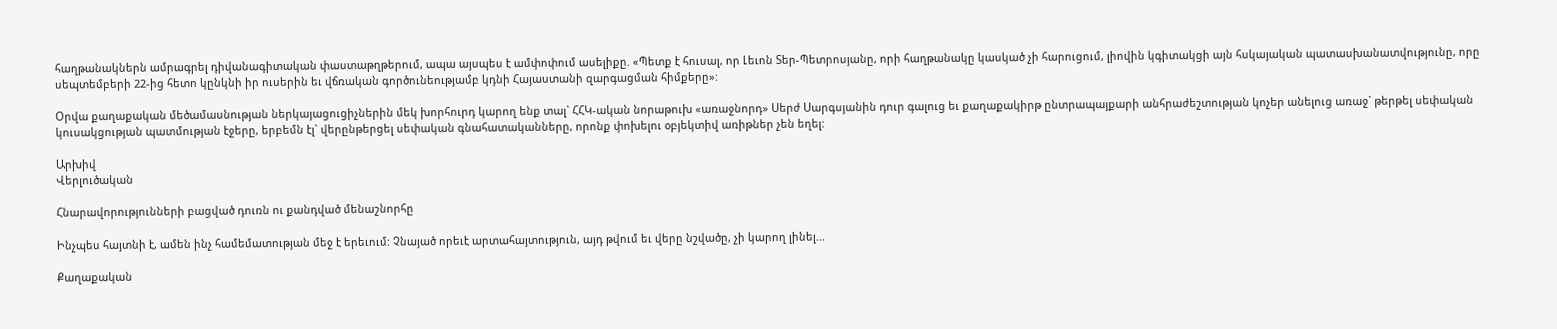հաղթանակներն ամրագրել դիվանագիտական փաստաթղթերում, ապա այսպես է ամփոփում ասելիքը. «Պետք է հուսալ, որ Լեւոն Տեր-Պետրոսյանը, որի հաղթանակը կասկած չի հարուցում, լիովին կգիտակցի այն հսկայական պատասխանատվությունը, որը սեպտեմբերի 22-ից հետո կընկնի իր ուսերին եւ վճռական գործունեությամբ կդնի Հայաստանի զարգացման հիմքերը»:

Օրվա քաղաքական մեծամասնության ներկայացուցիչներին մեկ խորհուրդ կարող ենք տալ` ՀՀԿ-ական նորաթուխ «առաջնորդ» Սերժ Սարգսյանին դուր գալուց եւ քաղաքակիրթ ընտրապայքարի անհրաժեշտության կոչեր անելուց առաջ` թերթել սեփական կուսակցության պատմության էջերը, երբեմն էլ` վերընթերցել սեփական գնահատականները, որոնք փոխելու օբյեկտիվ առիթներ չեն եղել:

Արխիվ
Վերլուծական

Հնարավորությունների բացված դուռն ու քանդված մենաշնորհը

Ինչպես հայտնի է, ամեն ինչ համեմատության մեջ է երեւում: Չնայած որեւէ արտահայտություն, այդ թվում եւ վերը նշվածը, չի կարող լինել...

Քաղաքական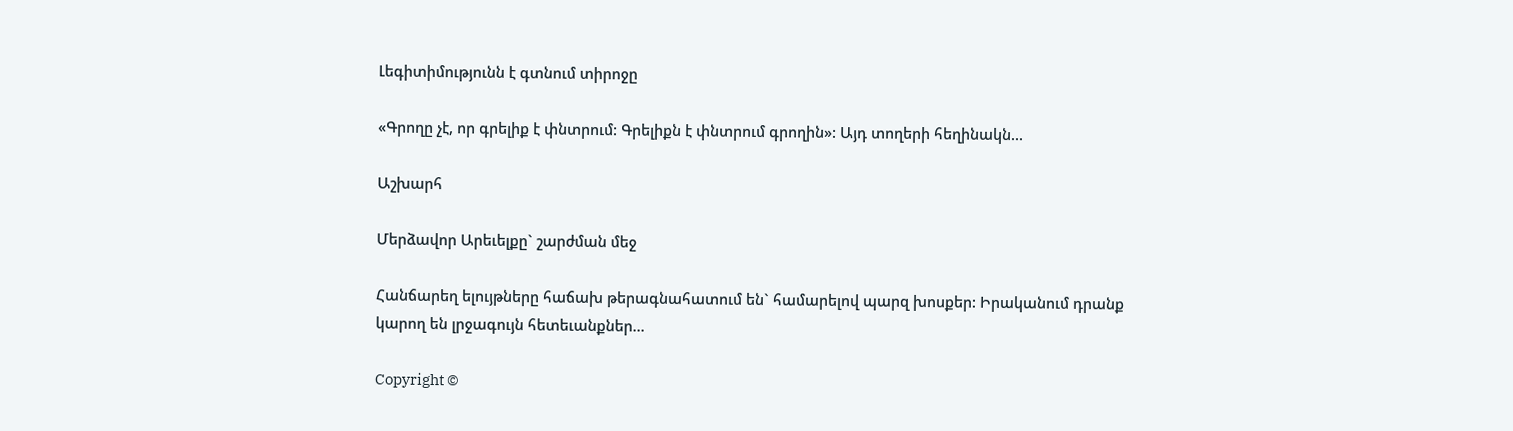Լեգիտիմությունն է գտնում տիրոջը

«Գրողը չէ, որ գրելիք է փնտրում: Գրելիքն է փնտրում գրողին»: Այդ տողերի հեղինակն...

Աշխարհ

Մերձավոր Արեւելքը` շարժման մեջ

Հանճարեղ ելույթները հաճախ թերագնահատում են` համարելով պարզ խոսքեր: Իրականում դրանք կարող են լրջագույն հետեւանքներ...

Copyright ©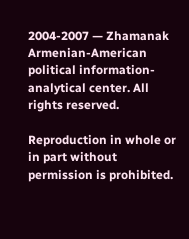2004-2007 — Zhamanak Armenian-American political information-analytical center. All rights reserved.

Reproduction in whole or in part without permission is prohibited.